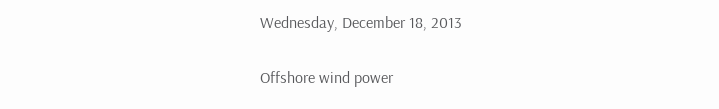Wednesday, December 18, 2013

Offshore wind power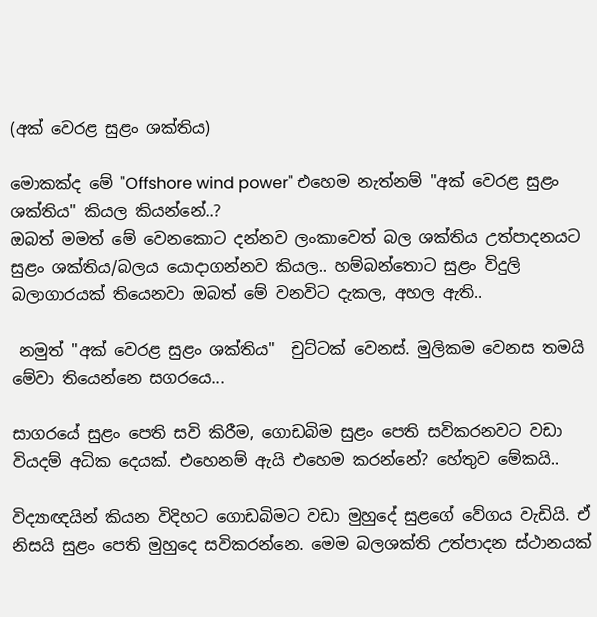(අක් වෙරළ සුළං ශක්තිය)

මොකක්ද මේ "Offshore wind power" එහෙම නැත්නම් "අක් වෙරළ සුළං ශක්තිය" කියල කියන්නේ..?
ඔබත් මමත් මේ වෙනකොට දන්නව ලංකාවෙත් බල ශක්තිය උත්පාදනයට සුළං ශක්තිය/බලය යොදාගන්නව කියල.. හම්බන්තොට සුළං විදුලි බලාගාරයක් තියෙනවා ඔබත් මේ වනවිට දැකල, අහල ඇති..

 නමුත් "අක් වෙරළ සුළං ශක්තිය"  චුට්ටක් වෙනස්. මුලිකම වෙනස තමයි මේවා තියෙන්නෙ සගරයෙ...

සාගරයේ සුළං පෙති සවි කිරීම, ගොඩබිම සුළං පෙති සවිකරනවට වඩා වියදම් අධික දෙයක්. එහෙනම් ඇයි එහෙම කරන්නේ? හේතුව මේකයි..

විද්‍යාඥයින් කියන විදිහට ගොඩබිමට වඩා මුහුදේ සුළගේ වේගය වැඩියි. ඒ නිසයි සුළං පෙති මුහුදෙ සවිකරන්නෙ. මෙම බලශක්ති උත්පාදන ස්ථානයක්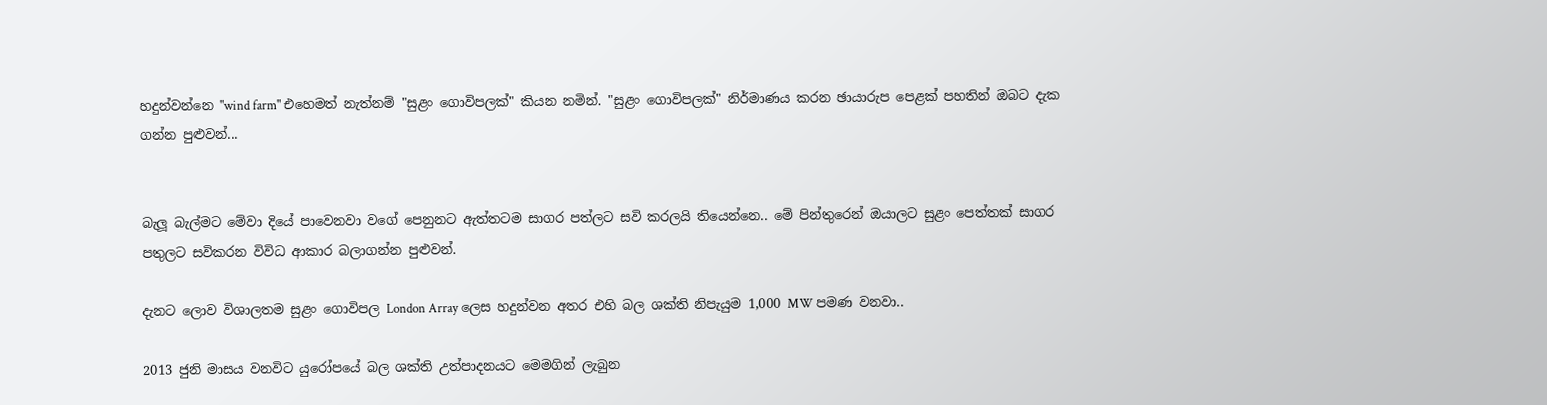හදුන්වන්නෙ "wind farm" එහෙමත් නැත්නම් "සුළං ගොවිපලක්" කියන නමින්. "සුළං ගොවිපලක්" නිර්මාණය කරන ඡායාරුප පෙළක් පහතින් ඔබට දැක ගන්න පුළුවන්...


බැලූ බැල්මට මේවා දියේ පාවෙනවා වගේ පෙනුනට ඇත්තටම සාගර පත්ලට සවි කරලයි තියෙන්නෙ.. මේ පින්තුරෙන් ඔයාලට සුළං පෙත්තක් සාගර පතුලට සවිකරන විවිධ ආකාර බලාගන්න පුළුවන්.

දැනට ලොව විශාලතම සුළං ගොවිපල London Array ලෙස හදුන්වන අතර එහි බල ශක්ති නිපැයුම 1,000 MW පමණ වනවා..

2013 ජුනි මාසය වනවිට යුරෝපයේ බල ශක්ති උත්පාදනයට මෙමගින් ලැබුන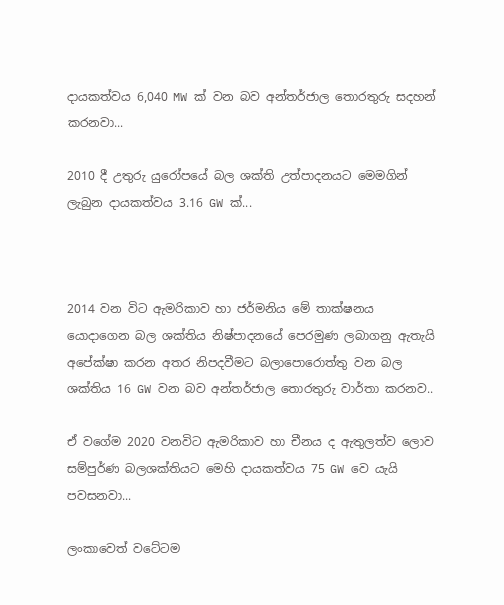දායකත්වය 6,040 MW ක් වන බව අන්තර්ජාල තොරතුරු සදහන් කරනවා...

2010 දී උතුරු යුරෝපයේ බල ශක්ති උත්පාදනයට මෙමගින් ලැබුන දායකත්වය 3.16 GW ක්...



2014 වන විට ඇමරිකාව හා ජර්මනිය මේ තාක්ෂනය යොදාගෙන බල ශක්තිය නිෂ්පාදනයේ පෙරමුණ ලබාගනු ඇතැයි අපේක්ෂා කරන අතර නිපදවීමට බලාපොරොත්තු වන බල ශක්තිය 16 GW වන බව අන්තර්ජාල තොරතුරු වාර්තා කරනව..

ඒ වගේම 2020 වනවිට ඇමරිකාව හා චීනය ද ඇතුලත්ව ලොව සම්පුර්ණ බලශක්තියට මෙහි දායකත්වය 75 GW වෙ යැයි පවසනවා...

ලංකාවෙත් වටේටම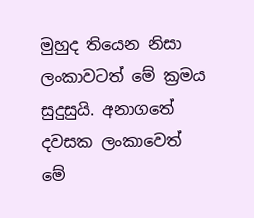මුහුද තියෙන නිසා ලංකාවටත් මේ ක්‍රමය සුදුසුයි. අනාගතේ දවසක ලංකාවෙත් මේ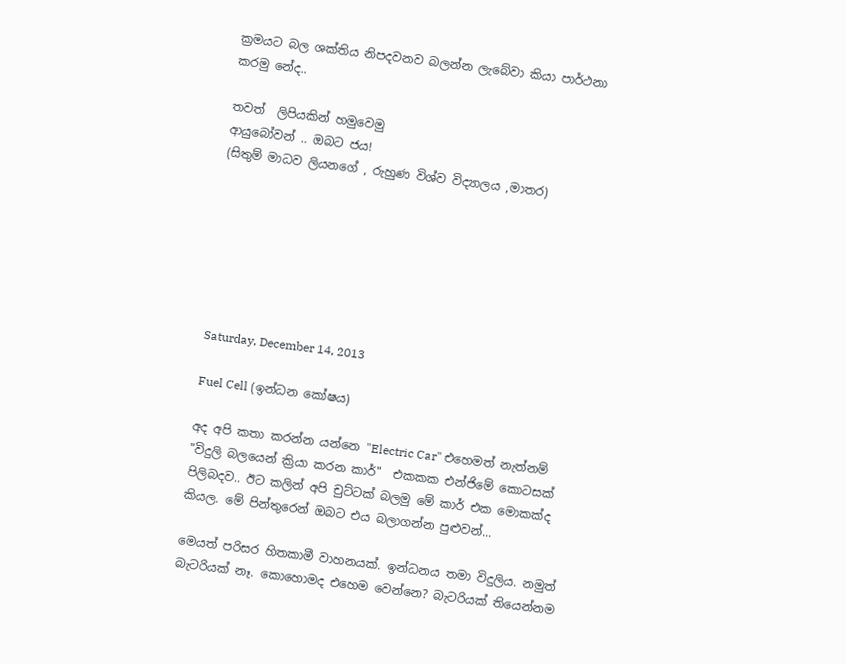ක්‍රමයට බල ශක්තිය නිපදවනව බලන්න ලැබේවා කියා පාර්ථනා කරමු නේද..

තවත්  ලිපියකින් හමුවෙමු
ආයුබෝවන් .. ඔබට ජය!
(සිතුම් මාධව ලියනගේ , රුහුණ විශ්ව විද්‍යාලය ,මාතර)







Saturday, December 14, 2013

Fuel Cell (ඉන්ධන කෝෂය)

අද අපි කතා කරන්න යන්නෙ "Electric Car" එහෙමත් නැත්නම් "විදුලි බලයෙන් ක්‍රියා කරන කාර්"  එකකක එන්ජිමේ කොටසක් පිලිබදව.. ඊට කලින් අපි චුට්ටක් බලමු මේ කාර් එක මොකක්ද කියල. මේ පින්තුරෙන් ඔබට එය බලාගන්න පුළුවන්...

මෙයත් පරිසර හිතකාමී වාහනයක්. ඉන්ධනය තමා විදුලිය. නමුත් බැටරියක් නෑ. කොහොමද එහෙම වෙන්නෙ? බැටරියක් තියෙන්නම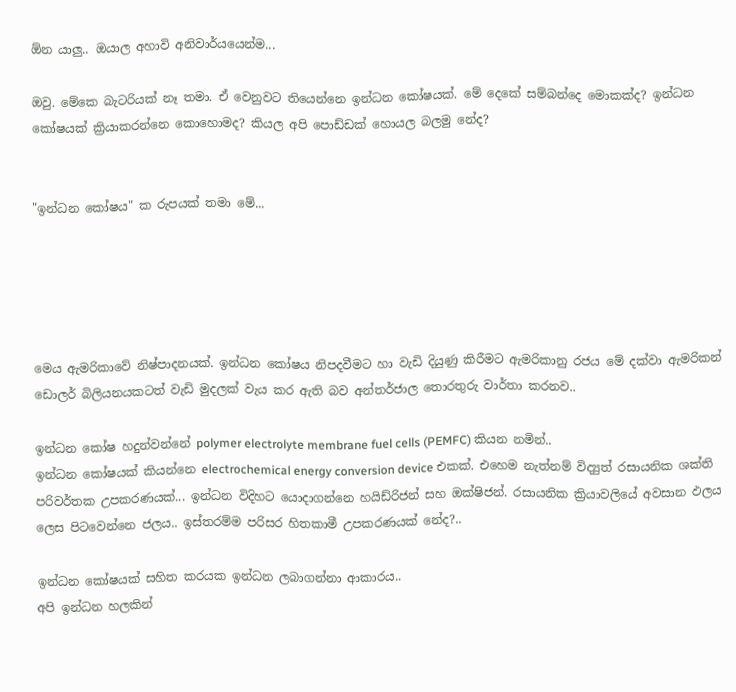ඕන යාලු.. ඔයාල අහාවි අනිවාර්යයෙන්ම...

ඔවු. මේකෙ බැටරියක් නෑ තමා. ඒ වෙනුවට තියෙන්නෙ ඉන්ධන කෝෂයක්. මේ දෙකේ සම්බන්දෙ මොකක්ද? ඉන්ධන කෝෂයක් ක්‍රියාකරන්නෙ කොහොමද? කියල අපි පොඩ්ඩක් හොයල බලමු නේද?


"ඉන්ධන කෝෂය" ක රුපයක් තමා මේ...





මෙය ඇමරිකාවේ නිෂ්පාදනයක්. ඉන්ධන කෝෂය නිපදවීමට හා වැඩි දියුණු කිරීමට ඇමරිකානු රජය මේ දක්වා ඇමරිකන් ඩොලර් බිලියනයකටත් වැඩි මුදලක් වැය කර ඇති බව අන්තර්ජාල තොරතුරු වාර්තා කරනව..

ඉන්ධන කෝෂ හදුන්වන්නේ polymer electrolyte membrane fuel cells (PEMFC) කියන නමින්..
ඉන්ධන කෝෂයක් කියන්නෙ electrochemical energy conversion device එකක්. එහෙම නැත්නම් විද්‍යුත් රසායනික ශක්ති පරිවර්තක උපකරණයක්... ඉන්ධන විදිහට යොදාගන්නෙ හයිඩ්රිජන් සහ ඔක්ෂිජන්. රසායනික ක්‍රියාවලියේ අවසාන ඵලය ලෙස පිටවෙන්නෙ ජලය.. ඉස්තරම්ම පරිසර හිතකාමී උපකරණයක් නේද?..

ඉන්ධන කෝෂයක් සහිත කරයක ඉන්ධන ලබාගන්නා ආකාරය..
අපි ඉන්ධන හලකින්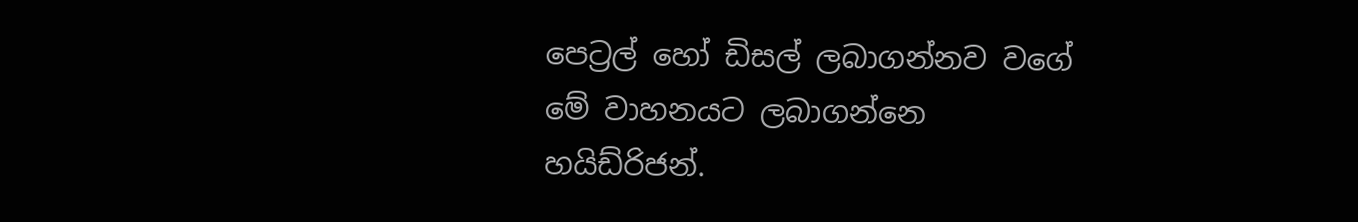පෙට්‍රල් හෝ ඩිසල් ලබාගන්නව වගේ මේ වාහනයට ලබාගන්නෙ හයිඩ්රිජන්.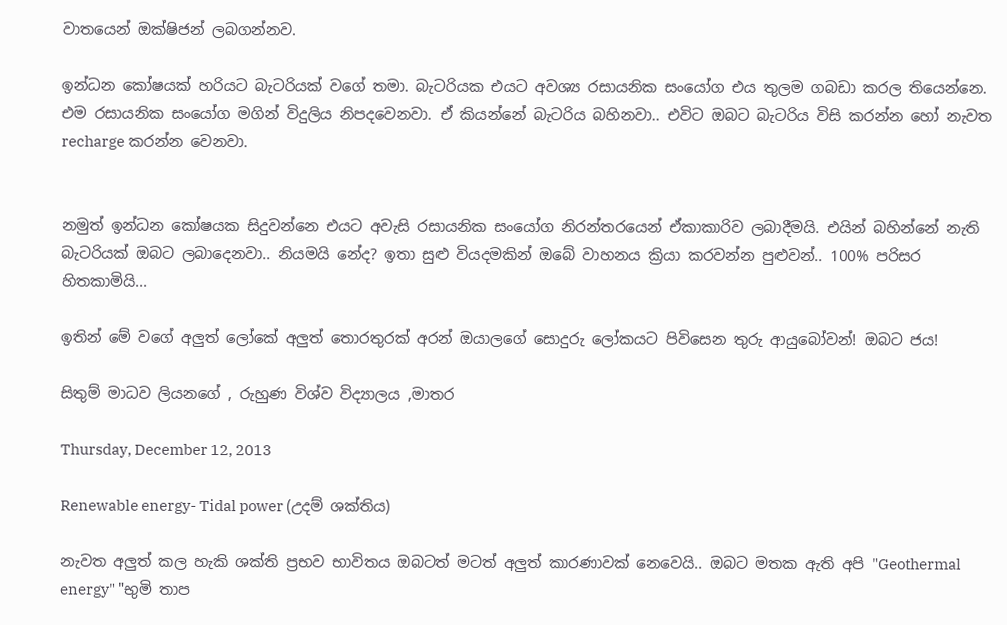වාතයෙන් ඔක්ෂිජන් ලබගන්නව.

ඉන්ධන කෝෂයක් හරියට බැටරියක් වගේ තමා. බැටරියක එයට අවශ්‍ය රසායනික සංයෝග එය තුලම ගබඩා කරල තියෙන්නෙ. එම රසායනික සංයෝග මගින් විදුලිය නිපදවෙනවා. ඒ කියන්නේ බැටරිය බහිනවා.. එවිට ඔබට බැටරිය විසි කරන්න හෝ නැවත recharge කරන්න වෙනවා.


නමුත් ඉන්ධන කෝෂයක සිදුවන්නෙ එයට අවැසි රසායනික සංයෝග නිරන්තරයෙන් ඒකාකාරිව ලබාදීමයි. එයින් බහින්නේ නැති බැටරියක් ඔබට ලබාදෙනවා.. නියමයි නේද? ඉතා සුළු වියදමකින් ඔබේ වාහනය ක්‍රියා කරවන්න පුළුවන්.. 100% පරිසර හිතකාමියි...

ඉතින් මේ වගේ අලුත් ලෝකේ අලුත් තොරතුරක් අරන් ඔයාලගේ සොදුරු ලෝකයට පිවිසෙන තුරු ආයුබෝවන්! ඔබට ජය!

සිතුම් මාධව ලියනගේ , රුහුණ විශ්ව විද්‍යාලය ,මාතර

Thursday, December 12, 2013

Renewable energy- Tidal power (උදම් ශක්තිය)

නැවත අලුත් කල හැකි ශක්ති ප්‍රභව භාවිතය ඔබටත් මටත් අලුත් කාරණාවක් නෙවෙයි.. ඔබට මතක ඇති අපි "Geothermal energy" "භුමි තාප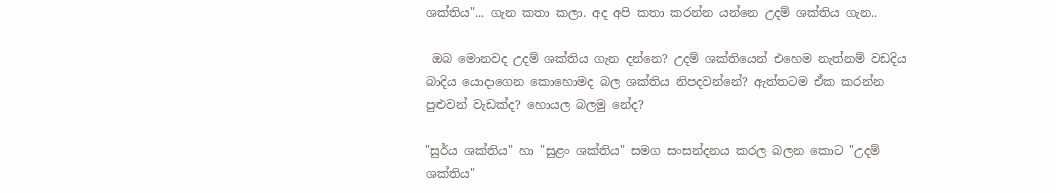ශක්තිය"... ගැන කතා කලා. අද අපි කතා කරන්න යන්නෙ උදම් ශක්තිය ගැන..

 ඔබ මොනවද උදම් ශක්තිය ගැන දන්නෙ? උදම් ශක්තියෙන් එහෙම නැත්නම් වඩදිය බාදිය යොදාගෙන කොහොමද බල ශක්තිය නිපදවන්නේ? ඇත්තටම ඒක කරන්න පුළුවන් වැඩක්ද? හොයල බලමු නේද?

"සුර්ය ශක්තිය" හා "සුළං ශක්තිය" සමග සංසන්දනය කරල බලන කොට "උදම් ශක්තිය"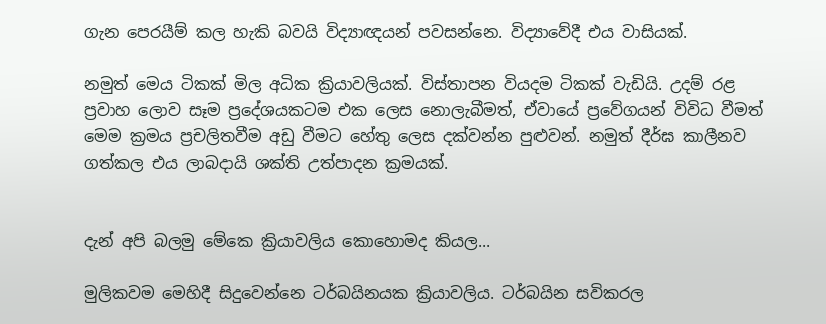ගැන පෙරයීම් කල හැකි බවයි විද්‍යාඥයන් පවසන්නෙ. විද්‍යාවේදී එය වාසියක්.

නමුත් මෙය ටිකක් මිල අධික ක්‍රියාවලියක්. විස්තාපන වියදම ටිකක් වැඩියි. උදම් රළ ප්‍රවාහ ලොව සෑම ප්‍රදේශයකටම එක ලෙස නොලැබීමත්, ඒවායේ ප්‍රවේගයන් විවිධ වීමත් මෙම ක්‍රමය ප්‍රචලිතවීම අඩු වීමට හේතු ලෙස දක්වන්න පුළුවන්. නමුත් දීර්ඝ කාලීනව ගත්කල එය ලාබදායි ශක්ති උත්පාදන ක්‍රමයක්.


දැන් අපි බලමු මේකෙ ක්‍රියාවලිය කොහොමද කියල...

මුලිකවම මෙහිදී සිදුවෙන්නෙ ටර්බයිනයක ක්‍රියාවලිය. ටර්බයින සවිකරල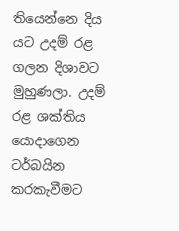තියෙන්නෙ දිය යට උදම් රළ ගලන දිශාවට මුහුණලා. උදම් රළ ශක්තිය යොදාගෙන ටර්බයින කරකැවීමට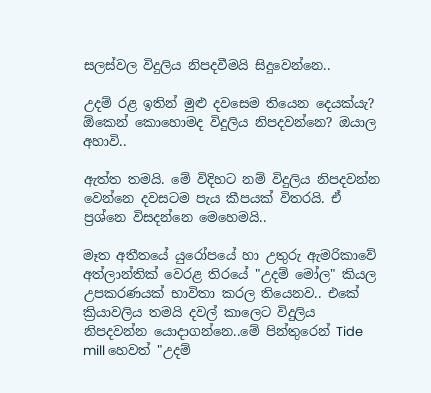සලස්වල විදුලිය නිපදවීමයි සිදුවෙන්නෙ..

උදම් රළ ඉතින් මුළු දවසෙම තියෙන දෙයක්යැ? ඕකෙන් කොහොමද විදුලිය නිපදවන්නෙ? ඔයාල අහාවි..

ඇත්ත තමයි. මේ විදිහට නම් විදුලිය නිපදවන්න වෙන්නෙ දවසටම පැය කීපයක් විතරයි. ඒ ප්‍රශ්නෙ විසදන්නෙ මෙහෙමයි..

මෑත අතීතයේ යුරෝපයේ හා උතුරු ඇමරිකාවේ අත්ලාන්තික් වෙරළ තිරයේ "උදම් මෝල" කියල උපකරණයක් භාවිතා කරල තියෙනව.. එකේ ක්‍රියාවලිය තමයි දවල් කාලෙට විදුලිය නිපදවන්න යොදාගන්නෙ..මේ පින්තුරෙන් Tide mill හෙවත් "උදම්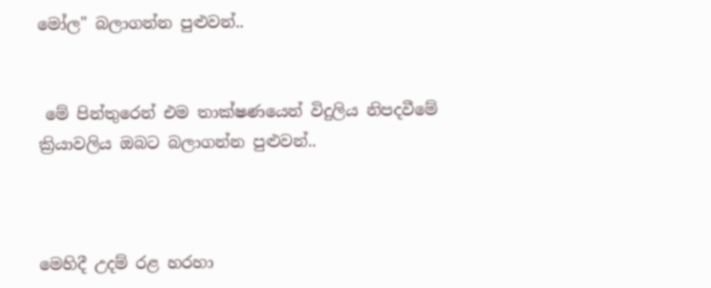මෝල" බලාගන්න පුළුවන්..


 මේ පින්තුරෙන් එම තාක්ෂණයෙන් විදුලිය නිපදවීමේ ක්‍රියාවලිය ඔබට බලාගන්න පුළුවන්..



මෙහිදී උදම් රළ හරහා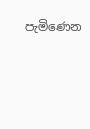පැමිණෙන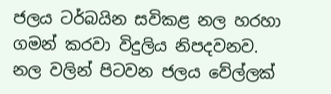ජලය ටර්බයින සවිකළ නල හරහා ගමන් කරවා විදුලිය නිපදවනව. නල වලින් පිටවන ජලය වේල්ලක්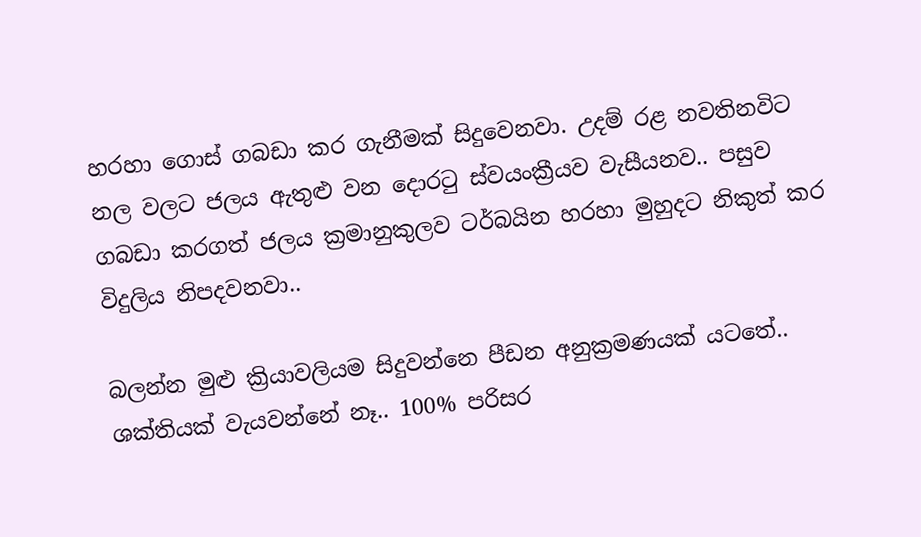හරහා ගොස් ගබඩා කර ගැනීමක් සිදුවෙනවා. උදම් රළ නවතිනවිට නල වලට ජලය ඇතුළු වන දොරටු ස්වයංක්‍රීයව වැසීයනව.. පසුව ගබඩා කරගත් ජලය ක්‍රමානුකුලව ටර්බයින හරහා මුහුදට නිකුත් කර විදුලිය නිපදවනවා..

බලන්න මුළු ක්‍රියාවලියම සිදුවන්නෙ පීඩන අනුක්‍රමණයක් යටතේ.. ශක්තියක් වැයවන්නේ නෑ.. 100% පරිසර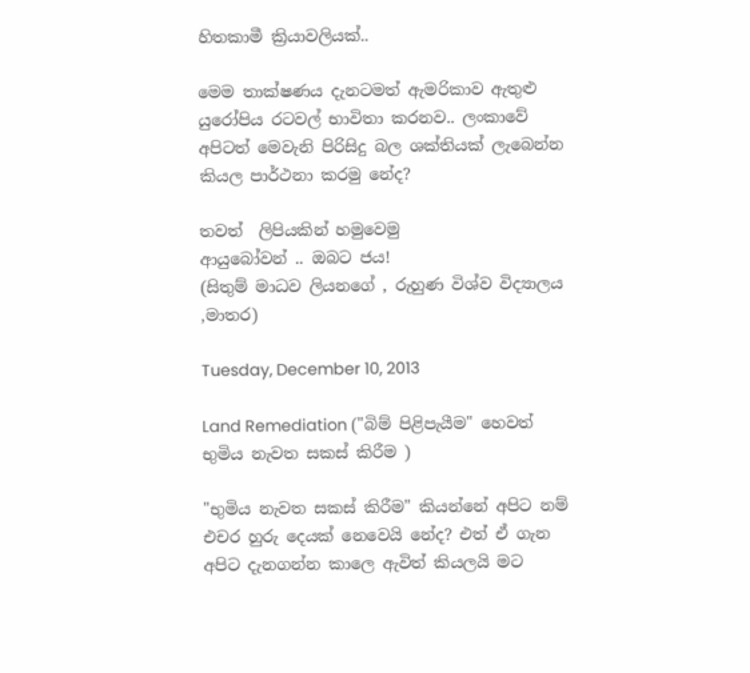හිතකාමී ක්‍රියාවලියක්..

මෙම තාක්ෂණය දැනටමත් ඇමරිකාව ඇතුළු යුරෝපිය රටවල් භාවිතා කරනව.. ලංකාවේ අපිටත් මෙවැනි පිරිසිදු බල ශක්තියක් ලැබෙන්න කියල පාර්ථනා කරමු නේද?

තවත්  ලිපියකින් හමුවෙමු
ආයුබෝවන් .. ඔබට ජය!
(සිතුම් මාධව ලියනගේ , රුහුණ විශ්ව විද්‍යාලය ,මාතර)

Tuesday, December 10, 2013

Land Remediation ("බිම් පිළිපැයීම" හෙවත් භුමිය නැවත සකස් කිරීම )

"භුමිය නැවත සකස් කිරීම" කියන්නේ අපිට නම් එචර හුරු දෙයක් නෙවෙයි නේද? එත් ඒ ගැන අපිට දැනගන්න කාලෙ ඇවිත් කියලයි මට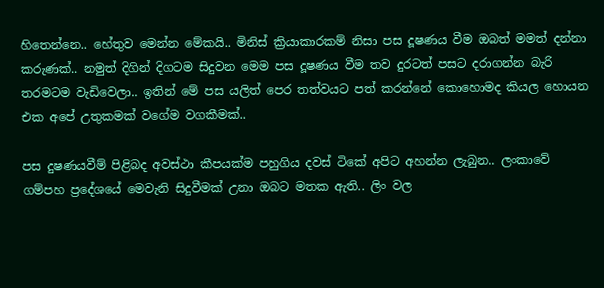හිතෙන්නෙ.. හේතුව මෙන්න මේකයි.. මිනිස් ක්‍රියාකාරකම් නිසා පස දූෂණය වීම ඔබත් මමත් දන්නා කරුණක්.. නමුත් දිගින් දිගටම සිදුවන මෙම පස දූෂණය වීම තව දුරටත් පසට දරාගන්න බැරි තරමටම වැඩිවෙලා.. ඉතින් මේ පස යලිත් පෙර තත්වයට පත් කරන්නේ කොහොමද කියල හොයන එක අපේ උතුකමක් වගේම වගකීමක්..

පස දුෂණයවීම් පිළිබද අවස්ථා කීපයක්ම පහුගිය දවස් ටිකේ අපිට අහන්න ලැබුන.. ලංකාවේ ගම්පහ ප්‍රදේශයේ මෙවැනි සිදුවීමක් උනා ඔබට මතක ඇති.. ලිං වල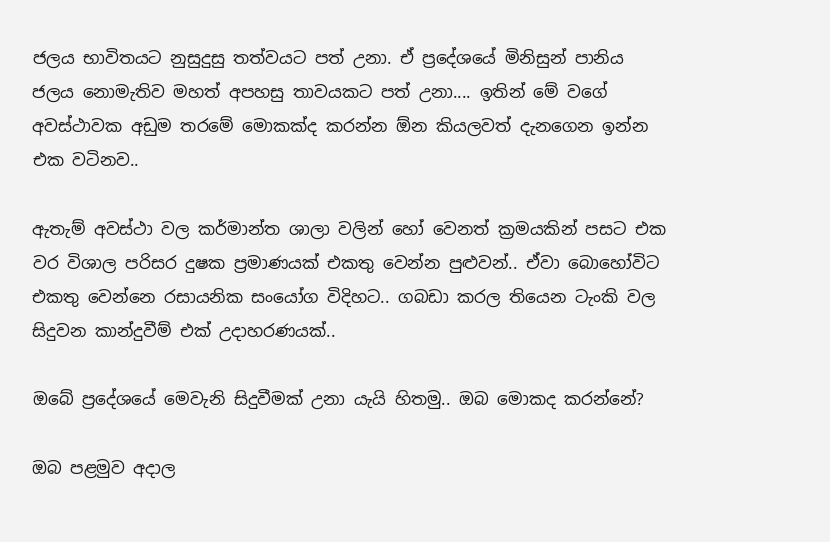ජලය භාවිතයට නුසුදුසු තත්වයට පත් උනා. ඒ ප්‍රදේශයේ මිනිසුන් පානිය ජලය නොමැතිව මහත් අපහසු තාවයකට පත් උනා.... ඉතින් මේ වගේ අවස්ථාවක අඩුම තරමේ මොකක්ද කරන්න ඕන කියලවත් දැනගෙන ඉන්න එක වටිනව..

ඇතැම් අවස්ථා වල කර්මාන්ත ශාලා වලින් හෝ වෙනත් ක්‍රමයකින් පසට එක වර විශාල පරිසර දුෂක ප්‍රමාණයක් එකතු වෙන්න පුළුවන්.. ඒවා බොහෝවිට එකතු වෙන්නෙ රසායනික සංයෝග විදිහට.. ගබඩා කරල තියෙන ටැංකි වල සිදුවන කාන්දුවීම් එක් උදාහරණයක්..

ඔබේ ප්‍රදේශයේ මෙවැනි සිදුවීමක් උනා යැයි හිතමු.. ඔබ මොකද කරන්නේ?

ඔබ පළමුව අදාල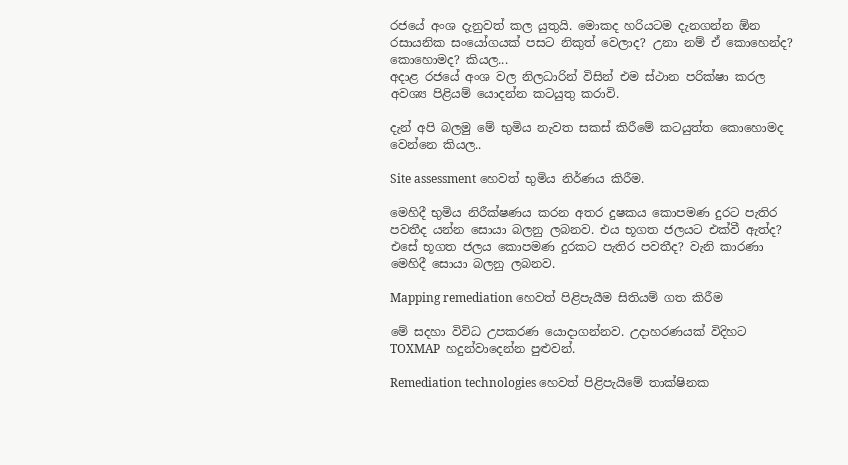රජයේ අංශ දැනුවත් කල යුතුයි. මොකද හරියටම දැනගන්න ඕන රසායනික සංයෝගයක් පසට නිකුත් වෙලාද? උනා නම් ඒ කොහෙන්ද? කොහොමද? කියල...
අදාළ රජයේ අංශ වල නිලධාරින් විසින් එම ස්ථාන පරික්ෂා කරල අවශ්‍ය පිළියම් යොදන්න කටයුතු කරාවි.

දැන් අපි බලමු මේ භුමිය නැවත සකස් කිරීමේ කටයුත්ත කොහොමද වෙන්නෙ කියල..

Site assessment හෙවත් භුමිය නිර්ණය කිරීම.

මෙහිදී භුමිය නිරීක්ෂණය කරන අතර දුෂකය කොපමණ දුරට පැතිර පවතීද යන්න සොයා බලනු ලබනව. එය භූගත ජලයට එක්වී ඇත්ද? එසේ භූගත ජලය කොපමණ දුරකට පැතිර පවතීද? වැනි කාරණා මෙහිදී සොයා බලනු ලබනව.

Mapping remediation හෙවත් පිළිපැයීම සිතියම් ගත කිරීම

මේ සදහා විවිධ උපකරණ යොදාගන්නව. උදාහරණයක් විදිහට TOXMAP  හදුන්වාදෙන්න පුළුවන්.

Remediation technologies හෙවත් පිළිපැයිමේ තාක්ෂිනක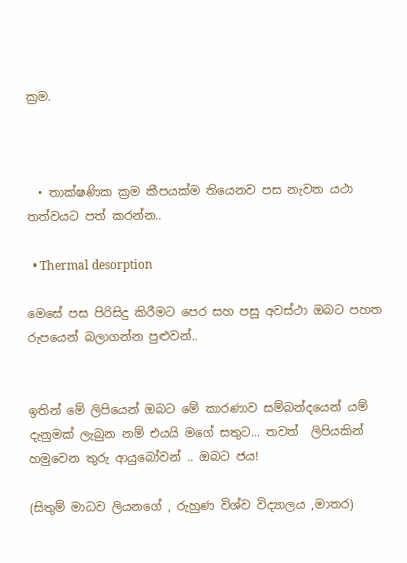ක්‍රම.



  • තාක්ෂණික ක්‍රම කීපයක්ම තියෙනව පස නැවත යථා තත්වයට පත් කරන්න..

  • Thermal desorption

මෙසේ පස පිරිසිදු කිරීමට පෙර සහ පසු අවස්ථා ඔබට පහත රුපයෙන් බලාගන්න පුළුවන්..


ඉතින් මේ ලිපියෙන් ඔබට මේ කාරණාව සම්බන්දයෙන් යම් දැනුමක් ලැබුන නම් එයයි මගේ සතුට... තවත්  ලිපියකින් හමුවෙන තුරු ආයුබෝවන් .. ඔබට ජය!

(සිතුම් මාධව ලියනගේ , රුහුණ විශ්ව විද්‍යාලය ,මාතර)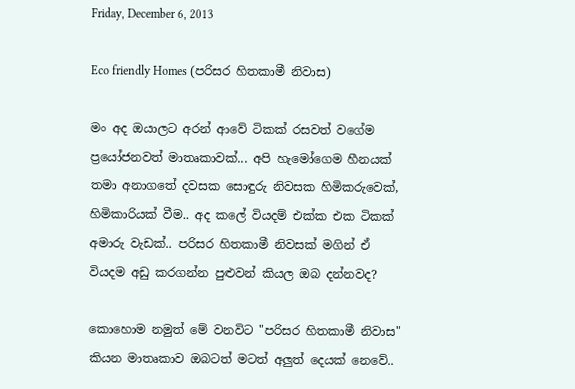Friday, December 6, 2013

Eco friendly Homes (පරිසර හිතකාමී නිවාස)

මං අද ඔයාලට අරන් ආවේ ටිකක් රසවත් වගේම ප්‍රයෝජනවත් මාතෘකාවක්... අපි හැමෝගෙම හීනයක් තමා අනාගතේ දවසක සොඳුරු නිවසක හිමිකරුවෙක්, හිමිකාරියක් වීම.. අද කලේ වියදම් එක්ක එක ටිකක් අමාරු වැඩක්.. පරිසර හිතකාමී නිවසක් මගින් ඒ වියදම අඩු කරගන්න පුළුවන් කියල ඔබ දන්නවද?

කොහොම නමුත් මේ වනවිට "පරිසර හිතකාමී නිවාස" කියන මාතෘකාව ඔබටත් මටත් අලුත් දෙයක් නෙවේ..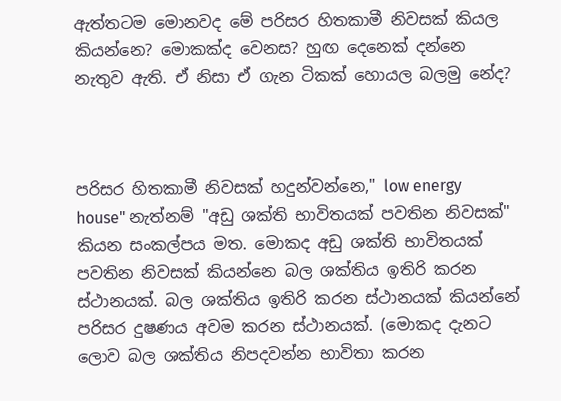ඇත්තටම මොනවද මේ පරිසර හිතකාමී නිවසක් කියල කියන්නෙ? මොකක්ද වෙනස? හුඟ දෙනෙක් දන්නෙ නැතුව ඇති. ඒ නිසා ඒ ගැන ටිකක් හොයල බලමු නේද?



පරිසර හිතකාමී නිවසක් හදුන්වන්නෙ," low energy house" නැත්නම් "අඩු ශක්ති භාවිතයක් පවතින නිවසක්" කියන සංකල්පය මත. මොකද අඩු ශක්ති භාවිතයක් පවතින නිවසක් කියන්නෙ බල ශක්තිය ඉතිරි කරන ස්ථානයක්. බල ශක්තිය ඉතිරි කරන ස්ථානයක් කියන්නේ පරිසර දුෂණය අවම කරන ස්ථානයක්. (මොකද දැනට ලොව බල ශක්තිය නිපදවන්න භාවිතා කරන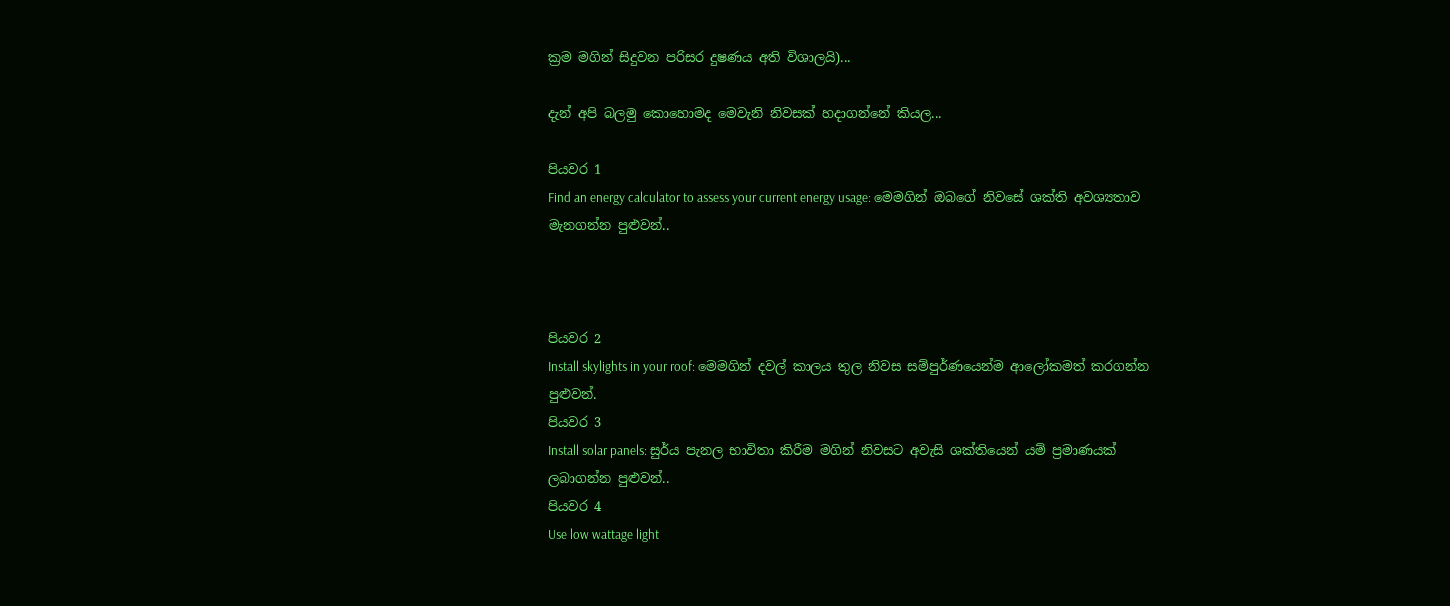ක්‍රම මගින් සිදුවන පරිසර දුෂණය අති විශාලයි)...

දැන් අපි බලමු කොහොමද මෙවැනි නිවසක් හදාගන්නේ කියල...

පියවර 1
Find an energy calculator to assess your current energy usage: මෙමගින් ඔබගේ නිවසේ ශක්ති අවශ්‍යතාව මැනගන්න පුළුවන්..



පියවර 2
Install skylights in your roof: මෙමගින් දවල් කාලය තුල නිවස සම්පුර්ණයෙන්ම ආලෝකමත් කරගන්න පුළුවන්.
පියවර 3
Install solar panels: සුර්ය පැනල භාවිතා කිරීම මගින් නිවසට අවැසි ශක්තියෙන් යම් ප්‍රමාණයක් ලබාගන්න පුළුවන්..
පියවර 4
Use low wattage light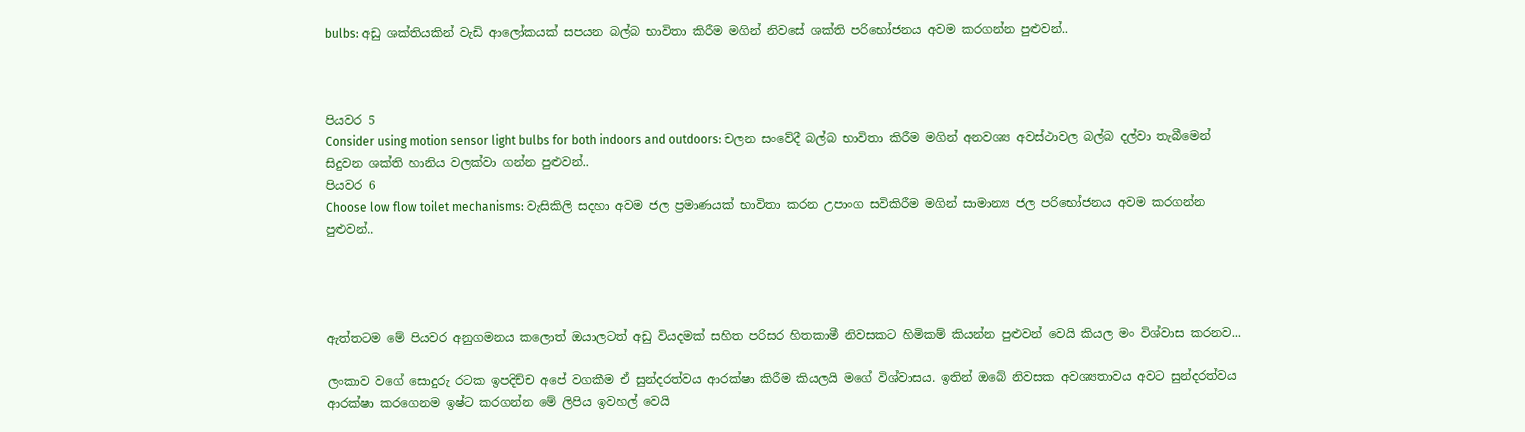bulbs: අඩු ශක්තියකින් වැඩි ආලෝකයක් සපයන බල්බ භාවිතා කිරීම මගින් නිවසේ ශක්ති පරිභෝජනය අවම කරගන්න පුළුවන්..



පියවර 5
Consider using motion sensor light bulbs for both indoors and outdoors: චලන සංවේදී බල්බ භාවිතා කිරීම මගින් අනවශ්‍ය අවස්ථාවල බල්බ දල්වා තැබීමෙන් සිදුවන ශක්ති හානිය වලක්වා ගන්න පුළුවන්..
පියවර 6
Choose low flow toilet mechanisms: වැසිකිලි සදහා අවම ජල ප්‍රමාණයක් භාවිතා කරන උපාංග සවිකිරීම මගින් සාමාන්‍ය ජල පරිභෝජනය අවම කරගන්න පුළුවන්..




ඇත්තටම මේ පියවර අනුගමනය කලොත් ඔයාලටත් අඩු වියදමක් සහිත පරිසර හිතකාමී නිවසකට හිමිකම් කියන්න පුළුවන් වෙයි කියල මං විශ්වාස කරනව...

ලංකාව වගේ සොදුරු රටක ඉපදිච්ච අපේ වගකීම ඒ සුන්දරත්වය ආරක්ෂා කිරීම කියලයි මගේ විශ්වාසය. ඉතින් ඔබේ නිවසක අවශ්‍යතාවය අවට සුන්දරත්වය ආරක්ෂා කරගෙනම ඉෂ්ට කරගන්න මේ ලිපිය ඉවහල් වෙයි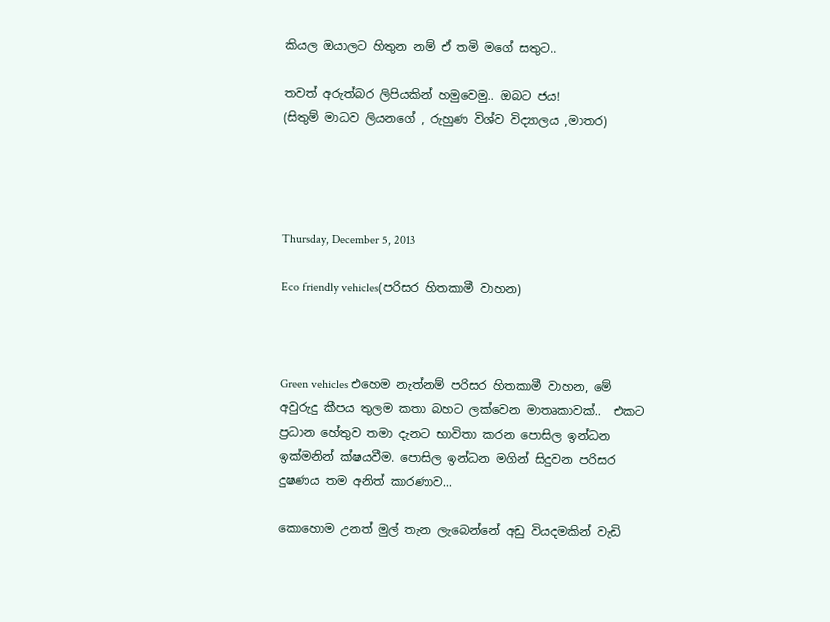කියල ඔයාලට හිතුන නම් ඒ තමි මගේ සතුට..

තවත් අරුත්බර ලිපියකින් හමුවෙමු.. ඔබට ජය!
(සිතුම් මාධව ලියනගේ , රුහුණ විශ්ව විද්‍යාලය ,මාතර)




Thursday, December 5, 2013

Eco friendly vehicles(පරිසර හිතකාමී වාහන)



Green vehicles එහෙම නැත්නම් පරිසර හිතකාමී වාහන, මේ අවුරුදු කීපය තුලම කතා බහට ලක්වෙන මාතෘකාවක්..  එකට ප්‍රධාන හේතුව තමා දැනට භාවිතා කරන පොසිල ඉන්ධන ඉක්මනින් ක්ෂයවීම. පොසිල ඉන්ධන මගින් සිදුවන පරිසර දුෂණය තම අනිත් කාරණාව...

කොහොම උනත් මුල් තැන ලැබෙන්නේ අඩු වියදමකින් වැඩි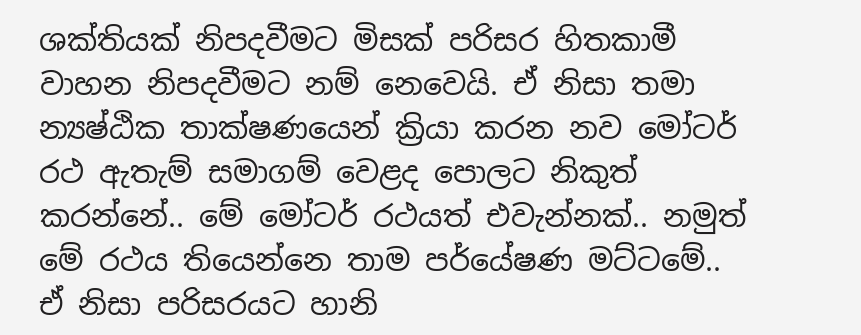ශක්තියක් නිපදවීමට මිසක් පරිසර හිතකාමී වාහන නිපදවීමට නම් නෙවෙයි. ඒ නිසා තමා න්‍යෂ්ඨික තාක්ෂණයෙන් ක්‍රියා කරන නව මෝටර් රථ ඇතැම් සමාගම් වෙළද පොලට නිකුත් කරන්නේ.. මේ මෝටර් රථයත් එවැන්නක්.. නමුත් මේ රථය තියෙන්නෙ තාම පර්යේෂණ මට්ටමේ.. ඒ නිසා පරිසරයට හානි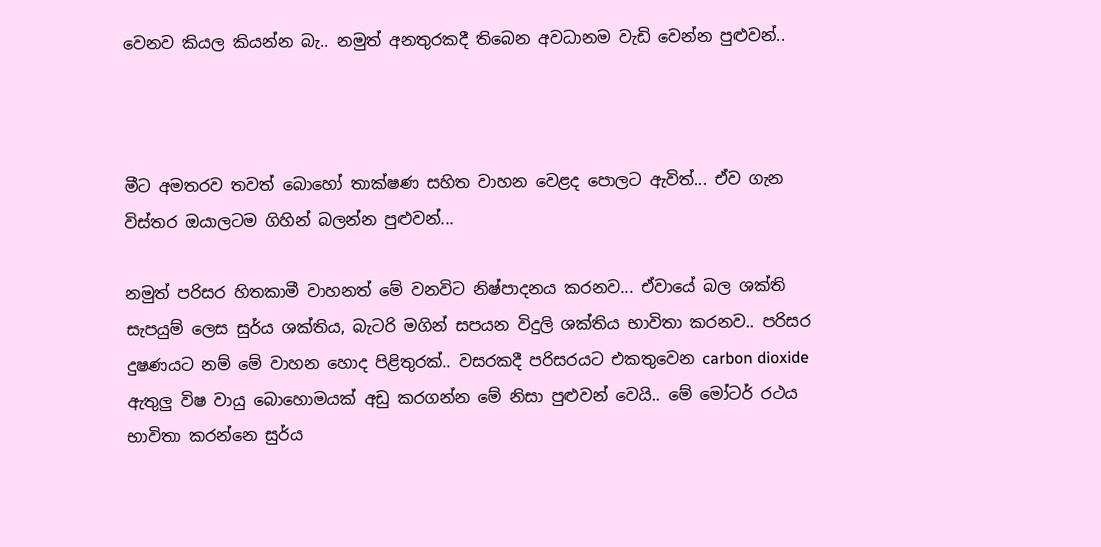වෙනව කියල කියන්න බැ.. නමුත් අනතුරකදී තිබෙන අවධානම වැඩි වෙන්න පුළුවන්..



මීට අමතරව තවත් බොහෝ තාක්ෂණ සහිත වාහන වෙළද පොලට ඇවිත්... ඒව ගැන විස්තර ඔයාලටම ගිහින් බලන්න පුළුවන්...

නමුත් පරිසර හිතකාමී වාහනත් මේ වනවිට නිෂ්පාදනය කරනව... ඒවායේ බල ශක්ති සැපයුම් ලෙස සුර්ය ශක්තිය, බැටරි මගින් සපයන විදුලි ශක්තිය භාවිතා කරනව.. පරිසර දුෂණයට නම් මේ වාහන හොද පිළිතුරක්.. වසරකදී පරිසරයට එකතුවෙන carbon dioxide ඇතුලු විෂ වායු බොහොමයක් අඩු කරගන්න මේ නිසා පුළුවන් වෙයි.. මේ මෝටර් රථය භාවිතා කරන්නෙ සුර්ය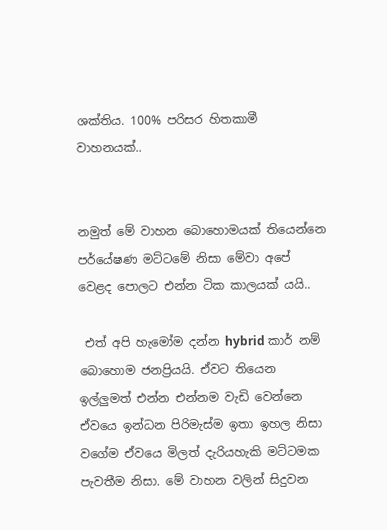ශක්තිය. 100% පරිසර හිතකාමී වාහනයක්..


නමුත් මේ වාහන බොහොමයක් තියෙන්නෙ පර්යේෂණ මට්ටමේ නිසා මේවා අපේ වෙළද පොලට එන්න ටික කාලයක් යයි..

 එත් අපි හැමෝම දන්න hybrid කාර් නම් බොහොම ජනප්‍රියයි. ඒවට තියෙන ඉල්ලුමත් එන්න එන්නම වැඩි වෙන්නෙ ඒවයෙ ඉන්ධන පිරිමැස්ම ඉතා ඉහල නිසා වගේම ඒවයෙ මිලත් දැරියහැකි මට්ටමක පැවතීම නිසා. මේ වාහන වලින් සිදුවන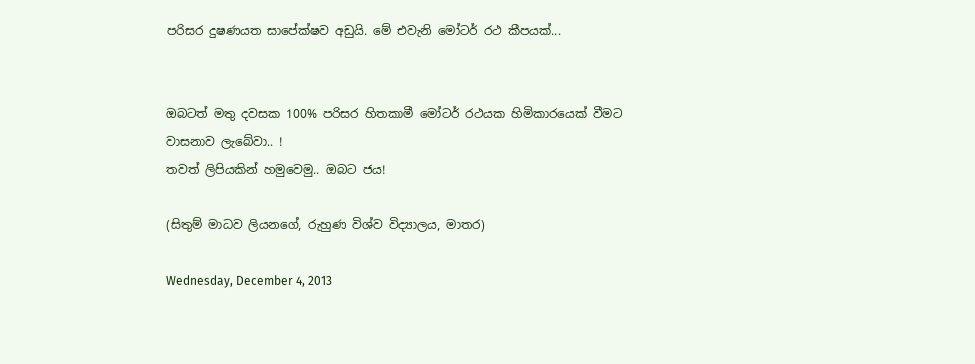පරිසර දුෂණයත සාපේක්ෂව අඩුයි. මේ එවැනි මෝටර් රථ කීපයක්...


ඔබටත් මතු දවසක 100% පරිසර හිතකාමී මෝටර් රථයක හිමිකාරයෙක් වීමට වාසනාව ලැබේවා.. !
තවත් ලිපියකින් හමුවෙමු.. ඔබට ජය!

(සිතුම් මාධව ලියනගේ, රුහුණ විශ්ව විද්‍යාලය, මාතර)

Wednesday, December 4, 2013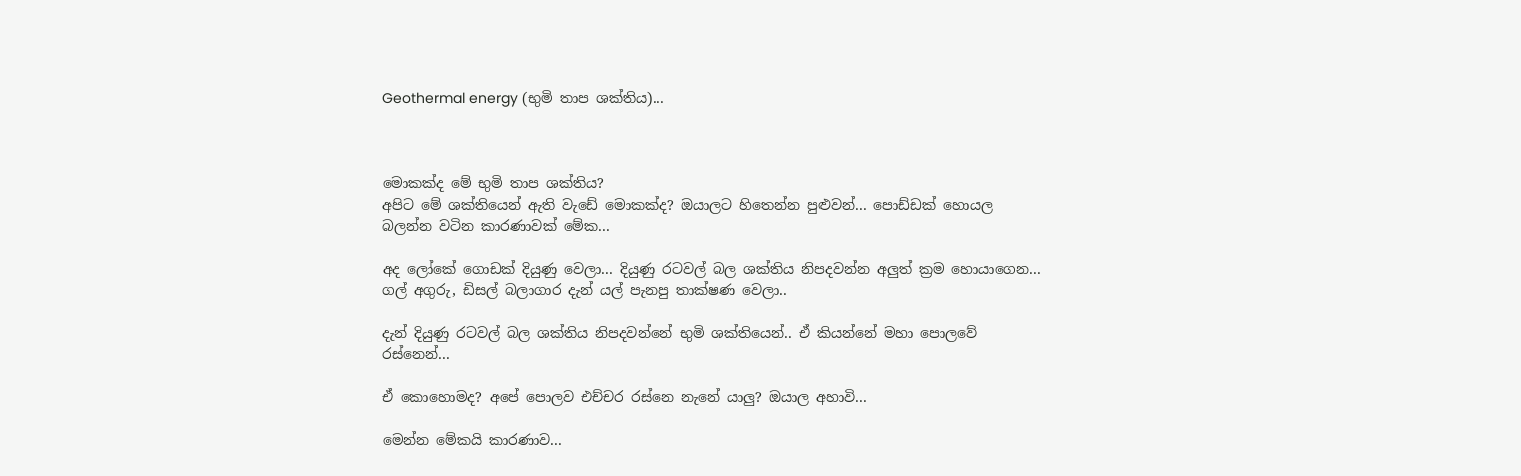Geothermal energy (භුමි තාප ශක්තිය)...



මොකක්ද මේ භුමි තාප ශක්තිය?
අපිට මේ ශක්තියෙන් ඇති වැඩේ මොකක්ද? ඔයාලට හිතෙන්න පුළුවන්... පොඩ්ඩක් හොයල බලන්න වටින කාරණාවක් මේක...

අද ලෝකේ ගොඩක් දියුණු වෙලා... දියුණු රටවල් බල ශක්තිය නිපදවන්න අලුත් ක්‍රම හොයාගෙන... ගල් අගුරු, ඩිසල් බලාගාර දැන් යල් පැනපු තාක්ෂණ වෙලා..

දැන් දියුණු රටවල් බල ශක්තිය නිපදවන්නේ භුමි ශක්තියෙන්.. ඒ කියන්නේ මහා පොලවේ රස්නෙන්...

ඒ කොහොමද? අපේ පොලව එච්චර රස්නෙ නැනේ යාලු? ඔයාල අහාවි...

මෙන්න මේකයි කාරණාව...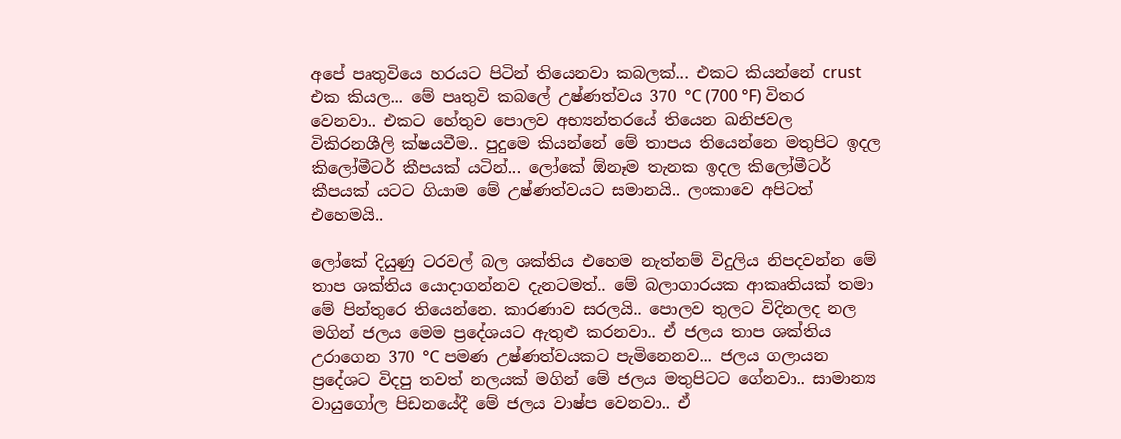අපේ පෘතුවියෙ හරයට පිටින් තියෙනවා කබලක්... එකට කියන්නේ crust එක කියල... මේ පෘතුවි කබලේ උෂ්ණත්වය 370 °C (700 °F) විතර වෙනවා.. එකට හේතුව පොලව අභ්‍යන්තරයේ තියෙන ඛනිජවල විකිරනශීලි ක්ෂයවීම.. පුදුමෙ කියන්නේ මේ තාපය තියෙන්නෙ මතුපිට ඉදල කිලෝමීටර් කීපයක් යටින්... ලෝකේ ඕනෑම තැනක ඉදල කිලෝමීටර් කීපයක් යටට ගියාම මේ උෂ්ණත්වයට සමානයි.. ලංකාවෙ අපිටත් එහෙමයි..

ලෝකේ දියුණු ටරවල් බල ශක්තිය එහෙම නැත්නම් විදුලිය නිපදවන්න මේ තාප ශක්තිය යොදාගන්නව දැනටමත්.. මේ බලාගාරයක ආකෘතියක් තමා මේ පින්තුරෙ තියෙන්නෙ. කාරණාව සරලයි.. පොලව තුලට විදිනලද නල මගින් ජලය මෙම ප්‍රදේශයට ඇතුළු කරනවා.. ඒ ජලය තාප ශක්තිය උරාගෙන 370 °C පමණ උෂ්ණත්වයකට පැමිනෙනව... ජලය ගලායන ප්‍රදේශට විදපු තවත් නලයක් මගින් මේ ජලය මතුපිටට ගේනවා.. සාමාන්‍ය වායුගෝල පිඩනයේදී මේ ජලය වාෂ්ප වෙනවා.. ඒ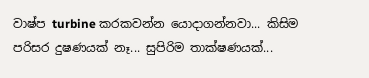වාෂ්ප turbine කරකවන්න යොදාගන්නවා... කිසිම පරිසර දුෂණයක් නෑ... සුපිරිම තාක්ෂණයක්...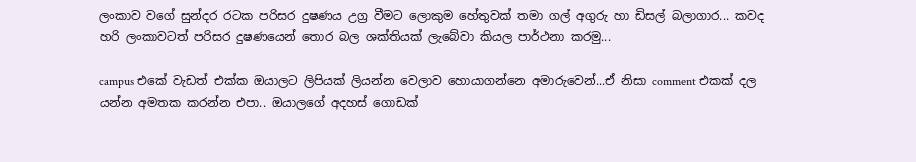ලංකාව වගේ සුන්දර රටක පරිසර දුෂණය උග්‍ර වීමට ලොකුම හේතුවක් තමා ගල් අගුරු හා ඩිසල් බලාගාර... කවද හරි ලංකාවටත් පරිසර දුෂණයෙන් තොර බල ශක්තියක් ලැබේවා කියල පාර්ථනා කරමු...

campus එකේ වැඩත් එක්ක ඔයාලට ලිපියක් ලියන්න වෙලාව හොයාගන්නෙ අමාරුවෙන්...ඒ නිසා comment එකක් දල යන්න අමතක කරන්න එපා.. ඔයාලගේ අදහස් ගොඩක්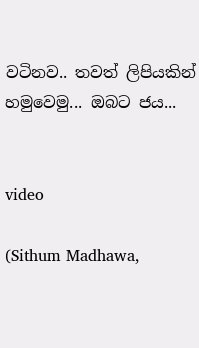වටිනව.. තවත් ලිපියකින් හමුවෙමු... ඔබට ජය...


video

(Sithum Madhawa,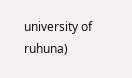university of ruhuna)